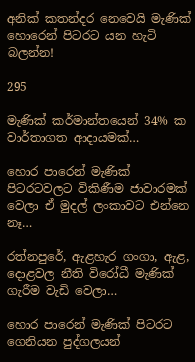අනික් කතන්දර නෙවෙයි මැණික් හොරෙන් පිටරට යන හැටි බලන්න!

295

මැණික් කර්මාන්තයෙන් 34% ක වාර්තාගත ආදායමක්…

හොර පාරෙන් මැණික් පිටරටවලට විකිණීම ජාවාරමක් වෙලා ඒ මුදල් ලංකාවට එන්නෙ නෑ…

රත්නපුරේ, ඇළහැර ගංගා, ඇළ, දොළවල නීති විරෝධී මැණික් ගැරීම වැඩි වෙලා…

හොර පාරෙන් මැණික් පිටරට ගෙනියන පුද්ගලයන්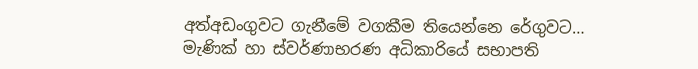අත්අඩංගුවට ගැනීමේ වගකීම තියෙන්නෙ රේගුවට…
මැණික් හා ස්වර්ණාභරණ අධිකාරියේ සභාපති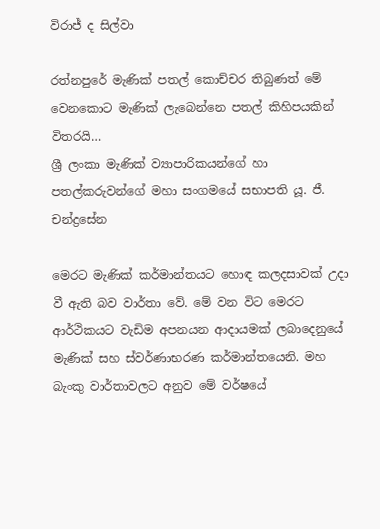විරාජ් ද සිල්වා

රත්නපුරේ මැණික් පතල් කොච්චර තිබුණත් මේ වෙනකොට මැණික් ලැබෙන්නෙ පතල් කිහිපයකින් විතරයි…
ශ්‍රී ලංකා මැණික් ව්‍යාපාරිකයන්ගේ හා පතල්කරුවන්ගේ මහා සංගමයේ සභාපති යූ. ජී. චන්ද්‍රසේන

මෙරට මැණික් කර්මාන්තයට හොඳ කලදසාවක් උදා වී ඇති බව වාර්තා වේ. මේ වන විට මෙරට ආර්ථිකයට වැඩිම අපනයන ආදායමක් ලබාදෙනුයේ මැණික් සහ ස්වර්ණාභරණ කර්මාන්තයෙනි. මහ බැංකු වාර්තාවලට අනුව මේ වර්ෂයේ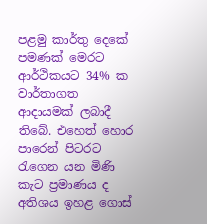පළමු කාර්තු දෙකේ පමණක් මෙරට ආර්ථිකයට 34% ක වාර්තාගත ආදායමක් ලබාදී තිබේ. එහෙත් හොර පාරෙන් පිටරට රැගෙන යන මිණි කැට ප්‍රමාණය ද අතිශය ඉහළ ගොස්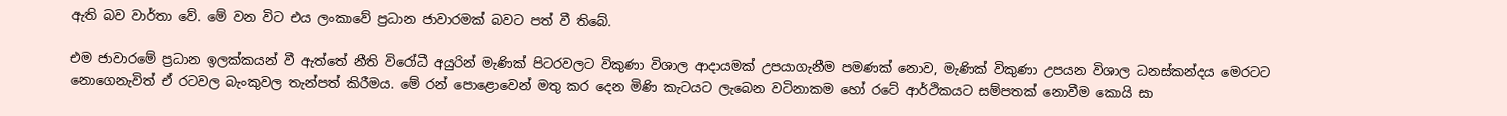ඇති බව වාර්තා වේ. මේ වන විට එය ලංකාවේ ප්‍රධාන ජාවාරමක් බවට පත් වී තිබේ.

එම ජාවාරමේ ප්‍රධාන ඉලක්කයන් වී ඇත්තේ නීති විරෝධී අයුරින් මැණික් පිටරවලට විකුණා විශාල ආදායමක් උපයාගැනීම පමණක් නොව, මැණික් විකුණා උපයන විශාල ධනස්කන්දය මෙරටට නොගෙනැවිත් ඒ රටවල බැංකුවල තැන්පත් කිරීමය. මේ රන් පොළොවෙන් මතු කර දෙන මිණි කැටයට ලැබෙන වටිනාකම හෝ රටේ ආර්ථිකයට සම්පතක් නොවීම කොයි සා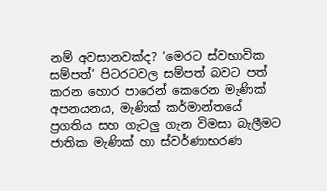නම් අවසානවක්ද? ‘මෙරට ස්වභාවික සම්පත්’ පිටරටවල සම්පත් බවට පත් කරන හොර පාරෙන් කෙරෙන මැණික් අපනයනය, මැණික් කර්මාන්තයේ ප්‍රගතිය සහ ගැටලු ගැන විමසා බැලීමට ජාතික මැණික් හා ස්වර්ණාභරණ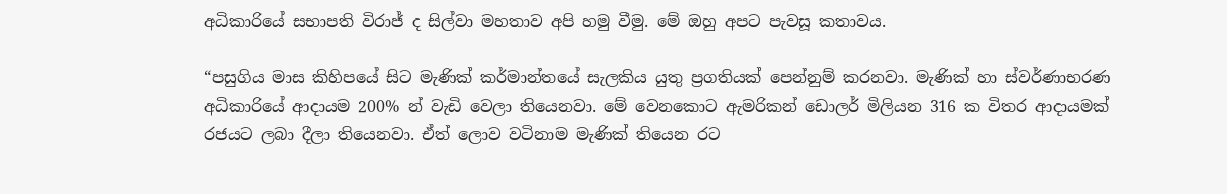අධිකාරියේ සභාපති විරාජ් ද සිල්වා මහතාව අපි හමු වීමු. මේ ඔහු අපට පැවසූ කතාවය.

“පසුගිය මාස කිහිපයේ සිට මැණික් කර්මාන්තයේ සැලකිය යුතු ප්‍රගතියක් පෙන්නුම් කරනවා. මැණික් හා ස්වර්ණාභරණ අධිකාරියේ ආදායම 200% න් වැඩි වෙලා තියෙනවා. මේ වෙනකොට ඇමරිකන් ඩොලර් මිලියන 316 ක විතර ආදායමක් රජයට ලබා දීලා තියෙනවා. ඒත් ලොව වටිනාම මැණික් තියෙන රට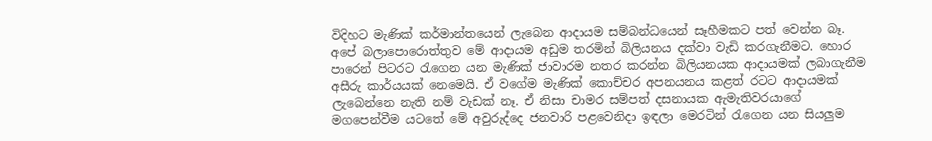විදිහට මැණික් කර්මාන්තයෙන් ලැබෙන ආදායම සම්බන්ධයෙන් සෑහීමකට පත් වෙන්න බෑ. අපේ බලාපොරොත්තුව මේ ආදායම අඩුම තරමින් බිලියනය දක්වා වැඩි කරගැනීමට. හොර පාරෙන් පිටරට රැගෙන යන මැණික් ජාවාරම නතර කරන්න බිලියනයක ආදායමක් ලබාගැනීම අසීරු කාර්යයක් නෙමෙයි. ඒ වගේම මැණික් කොච්චර අපනයනය කළත් රටට ආදායමක් ලැබෙන්නෙ නැති නම් වැඩක් නෑ. ඒ නිසා චාමර සම්පත් දසනායක ඇමැතිවරයාගේ මගපෙන්වීම යටතේ මේ අවුරුද්දෙ ජනවාරි පළවෙනිදා ඉඳලා මෙරටින් රැගෙන යන සියලුම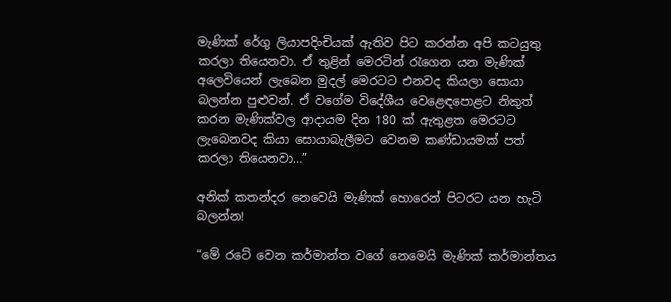මැණික් රේගු ලියාපදිංචියක් ඇතිව පිට කරන්න අපි කටයුතු කරලා තියෙනවා. ඒ තුළින් මෙරටින් රැගෙන යන මැණික් අලෙවියෙන් ලැබෙන මුදල් මෙරටට එනවද කියලා සොයා බලන්න පුළුවන්. ඒ වගේම විදේශීය වෙළෙඳපොළට නිකුත් කරන මැණික්වල ආදායම දින 180 ක් ඇතුළත මෙරටට ලැබෙනවද කියා සොයාබැලීමට වෙනම කණ්ඩායමක් පත් කරලා තියෙනවා…”

අනික් කතන්දර නෙවෙයි මැණික් හොරෙන් පිටරට යන හැටි බලන්න!

“මේ රටේ වෙන කර්මාන්ත වගේ නෙමෙයි මැණික් කර්මාන්තය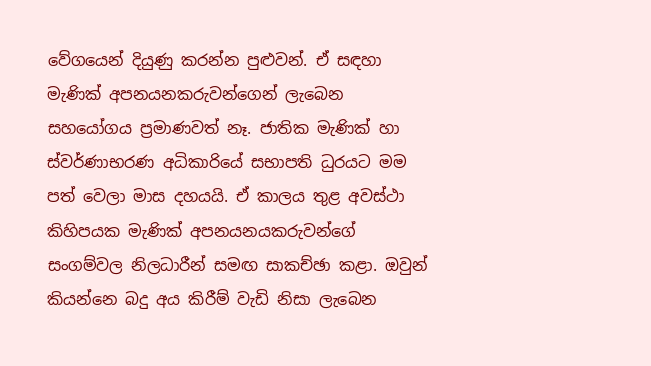වේගයෙන් දියුණු කරන්න පුළුවන්. ඒ සඳහා මැණික් අපනයනකරුවන්ගෙන් ලැබෙන සහයෝගය ප්‍රමාණවත් නෑ. ජාතික මැණික් හා ස්වර්ණාභරණ අධිකාරියේ සභාපති ධුරයට මම පත් වෙලා මාස දහයයි. ඒ කාලය තුළ අවස්ථා කිහිපයක මැණික් අපනයනයකරුවන්ගේ සංගම්වල නිලධාරීන් සමඟ සාකච්ඡා කළා. ඔවුන් කියන්නෙ බදු අය කිරීම් වැඩි නිසා ලැබෙන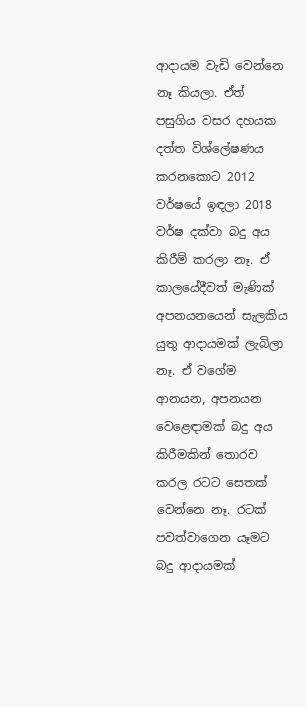ආදායම වැඩි වෙන්නෙ නෑ කියලා. ඒත් පසුගිය වසර දහයක දත්ත විශ්ලේෂණය කරනකොට 2012 වර්ෂයේ ඉඳලා 2018 වර්ෂ දක්වා බදු අය කිරීම් කරලා නෑ. ඒ කාලයේදීවත් මැණික් අපනයනයෙන් සැලකිය යුතු ආදායමක් ලැබිලා නෑ. ඒ වගේම ආනයන, අපනයන වෙළෙඳාමක් බදු අය කිරීමකින් තොරව කරල රටට සෙතක් වෙන්නෙ නෑ. රටක් පවත්වාගෙන යෑමට බදු ආදායමක්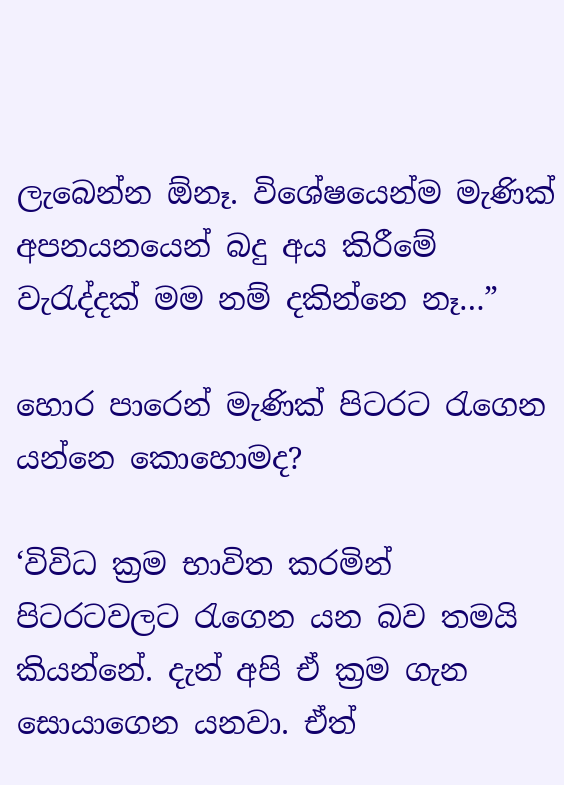ලැබෙන්න ඕනෑ. විශේෂයෙන්ම මැණික් අපනයනයෙන් බදු අය කිරීමේ වැරැද්දක් මම නම් දකින්නෙ නෑ…”

හොර පාරෙන් මැණික් පිටරට රැගෙන යන්නෙ කොහොමද?

‘විවිධ ක්‍රම භාවිත කරමින් පිටරටවලට රැගෙන යන බව තමයි කියන්නේ. දැන් අපි ඒ ක්‍රම ගැන සොයාගෙන යනවා. ඒත්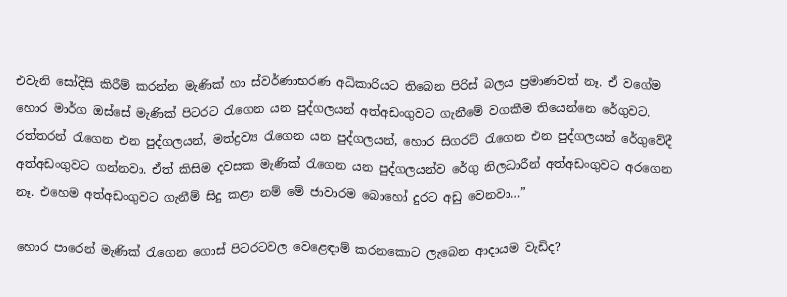එවැනි සෝදිසි කිරීම් කරන්න මැණික් හා ස්වර්ණාභරණ අධිකාරියට තිබෙන පිරිස් බලය ප්‍රමාණවත් නෑ. ඒ වගේම හොර මාර්ග ඔස්සේ මැණික් පිටරට රැගෙන යන පුද්ගලයන් අත්අඩංගුවට ගැනීමේ වගකීම තියෙන්නෙ රේගුවට. රත්තරන් රැගෙන එන පුද්ගලයන්, මත්ද්‍රව්‍ය රැගෙන යන පුද්ගලයන්, හොර සිගරට් රැගෙන එන පුද්ගලයන් රේගුවේදී අත්අඩංගුවට ගන්නවා. ඒත් කිසිම දවසක මැණික් රැගෙන යන පුද්ගලයන්ව රේගු නිලධාරීන් අත්අඩංගුවට අරගෙන නෑ. එහෙම අත්අඩංගුවට ගැනීම් සිදු කළා නම් මේ ජාවාරම බොහෝ දුරට අඩු වෙනවා…”

හොර පාරෙන් මැණික් රැගෙන ගොස් පිටරටවල වෙළෙඳාම් කරනකොට ලැබෙන ආදායම වැඩිද?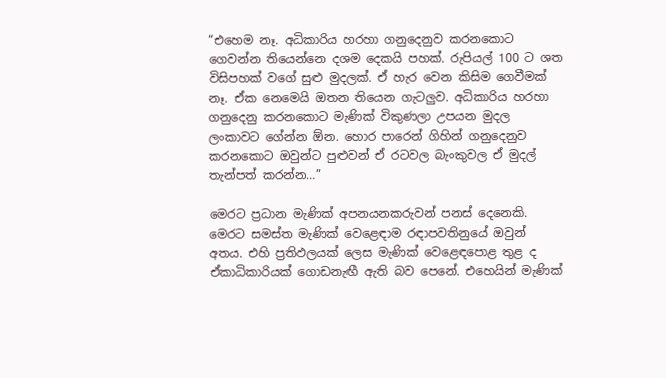“එහෙම නෑ. අධිකාරිය හරහා ගනුදෙනුව කරනකොට ගෙවන්න තියෙන්නෙ දශම දෙකයි පහක්. රුපියල් 100 ට ශත විසිපහක් වගේ සුළු මුදලක්. ඒ හැර වෙන කිසිම ගෙවීමක් නෑ. ඒක නෙමෙයි ඔතන තියෙන ගැටලුව. අධිකාරිය හරහා ගනුදෙනු කරනකොට මැණික් විකුණලා උපයන මුදල ලංකාවට ගේන්න ඕන. හොර පාරෙන් ගිහින් ගනුදෙනුව කරනකොට ඔවුන්ට පුළුවන් ඒ රටවල බැංකුවල ඒ මුදල් තැන්පත් කරන්න…”

මෙරට ප්‍රධාන මැණික් අපනයනකරුවන් පනස් දෙනෙකි. මෙරට සමස්ත මැණික් වෙළෙඳාම රඳාපවතිනුයේ ඔවුන් අතය. එහි ප්‍රතිඵලයක් ලෙස මැණික් වෙළෙඳපොළ තුළ ද ඒකාධිකාරියක් ගොඩනැඟී ඇති බව පෙනේ. එහෙයින් මැණික්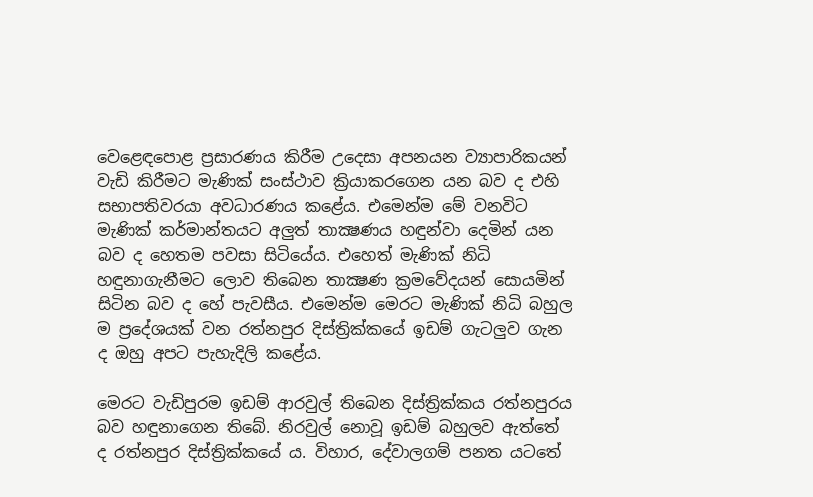වෙළෙඳපොළ ප්‍රසාරණය කිරීම උදෙසා අපනයන ව්‍යාපාරිකයන් වැඩි කිරීමට මැණික් සංස්ථාව ක්‍රියාකරගෙන යන බව ද එහි සභාපතිවරයා අවධාරණය කළේය. එමෙන්ම මේ වනවිට මැණික් කර්මාන්තයට අලුත් තාක්‍ෂණය හඳුන්වා දෙමින් යන බව ද හෙතම පවසා සිටියේය. එහෙත් මැණික් නිධි හඳුනාගැනීමට ලොව තිබෙන තාක්‍ෂණ ක්‍රමවේදයන් සොයමින් සිටින බව ද හේ පැවසීය. එමෙන්ම මෙරට මැණික් නිධි බහුල ම ප්‍රදේශයක් වන රත්නපුර දිස්ත්‍රික්කයේ ඉඩම් ගැටලුව ගැන ද ඔහු අපට පැහැදිලි කළේය.

මෙරට වැඩිපුරම ඉඩම් ආරවුල් තිබෙන දිස්ත්‍රික්කය රත්නපුරය බව හඳුනාගෙන තිබේ. නිරවුල් නොවූ ඉඩම් බහුලව ඇත්තේ ද රත්නපුර දිස්ත්‍රික්කයේ ය. විහාර, දේවාලගම් පනත යටතේ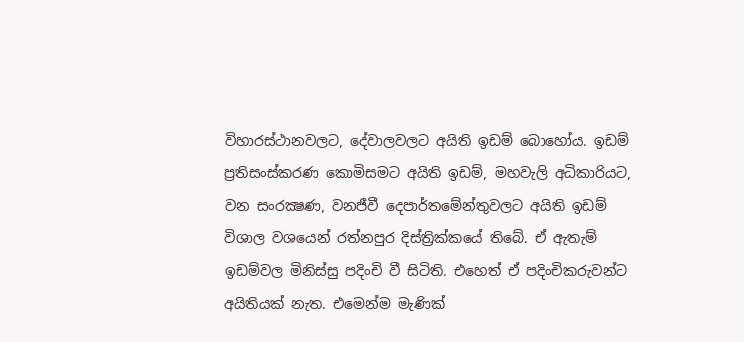විහාරස්ථානවලට, දේවාලවලට අයිති ඉඩම් බොහෝය. ඉඩම් ප්‍රතිසංස්කරණ කොමිසමට අයිති ඉඩම්, මහවැලි අධිකාරියට, වන සංරක්‍ෂණ, වනජීවී දෙපාර්තමේන්තුවලට අයිති ඉඩම් විශාල වශයෙන් රත්නපුර දිස්ත්‍රික්කයේ තිබේ. ඒ ඇතැම් ඉඩම්වල මිනිස්සු පදිංචි වී සිටිති. එහෙත් ඒ පදිංචිකරුවන්ට අයිතියක් නැත. එමෙන්ම මැණික්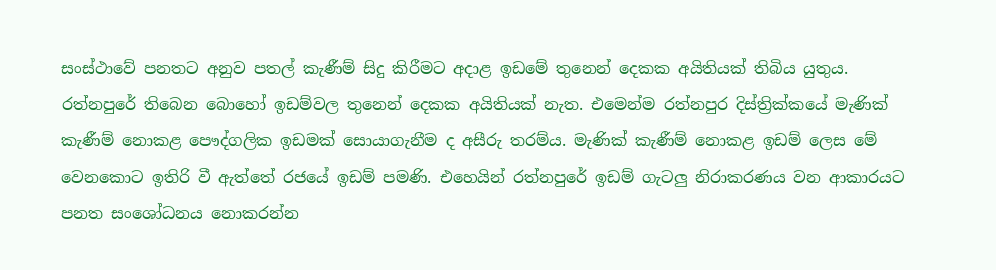සංස්ථාවේ පනතට අනුව පතල් කැණීම් සිදු කිරීමට අදාළ ඉඩමේ තුනෙන් දෙකක අයිතියක් තිබිය යුතුය. රත්නපුරේ තිබෙන බොහෝ ඉඩම්වල තුනෙන් දෙකක අයිතියක් නැත. එමෙන්ම රත්නපුර දිස්ත්‍රික්කයේ මැණික් කැණීම් නොකළ පෞද්ගලික ඉඩමක් සොයාගැනීම ද අසීරු තරම්ය. මැණික් කැණීම් නොකළ ඉඩම් ලෙස මේ වෙනකොට ඉතිරි වී ඇත්තේ රජයේ ඉඩම් පමණි. එහෙයින් රත්නපුරේ ඉඩම් ගැටලු නිරාකරණය වන ආකාරයට පනත සංශෝධනය නොකරන්න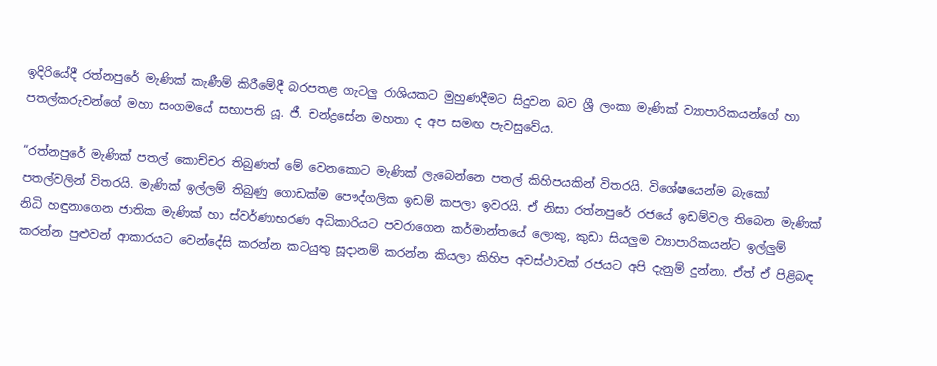ඉදිරියේදී රත්නපුරේ මැණික් කැණීම් කිරීමේදී බරපතළ ගැටලු රාශියකට මුහුණදීමට සිදුවන බව ශ්‍රී ලංකා මැණික් ව්‍යාපාරිකයන්ගේ හා පතල්කරුවන්ගේ මහා සංගමයේ සභාපති යූ. ජී. චන්ද්‍රසේන මහතා ද අප සමඟ පැවසුවේය.

“රත්නපුරේ මැණික් පතල් කොච්චර තිබුණත් මේ වෙනකොට මැණික් ලැබෙන්නෙ පතල් කිහිපයකින් විතරයි. විශේෂයෙන්ම බැකෝ පතල්වලින් විතරයි. මැණික් ඉල්ලම් තිබුණු ගොඩක්ම පෞද්ගලික ඉඩම් කපලා ඉවරයි. ඒ නිසා රත්නපුරේ රජයේ ඉඩම්වල තිබෙන මැණික් නිධි හඳුනාගෙන ජාතික මැණික් හා ස්වර්ණාභරණ අධිකාරියට පවරාගෙන කර්මාන්තයේ ලොකු, කුඩා සියලුම ව්‍යාපාරිකයන්ට ඉල්ලුම් කරන්න පුළුවන් ආකාරයට වෙන්දේසි කරන්න කටයුතු සූදානම් කරන්න කියලා කිහිප අවස්ථාවක් රජයට අපි දැනුම් දුන්නා. ඒත් ඒ පිළිබඳ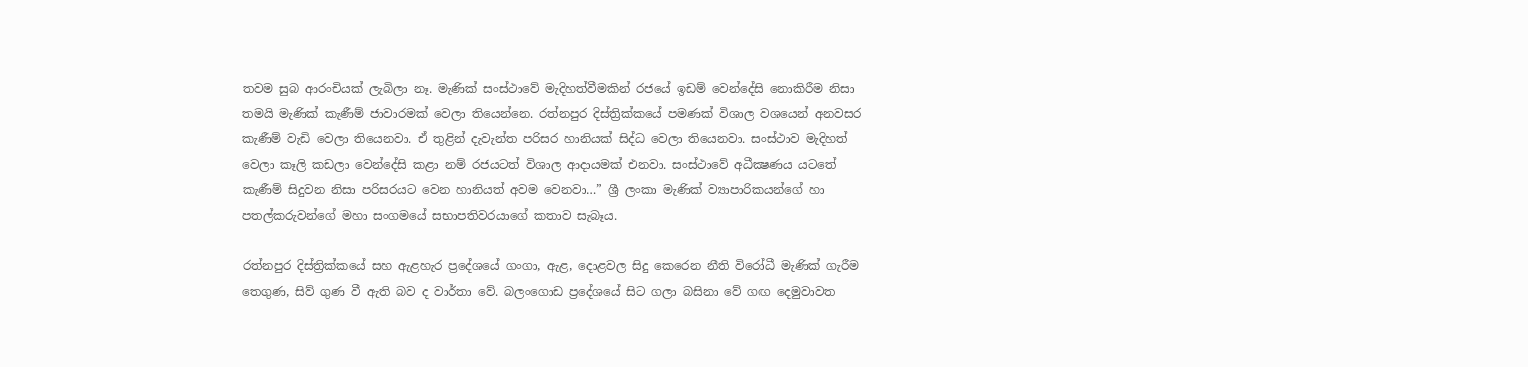තවම සුබ ආරංචියක් ලැබිලා නෑ. මැණික් සංස්ථාවේ මැදිහත්වීමකින් රජයේ ඉඩම් වෙන්දේසි නොකිරීම නිසා තමයි මැණික් කැණීම් ජාවාරමක් වෙලා තියෙන්නෙ. රත්නපුර දිස්ත්‍රික්කයේ පමණක් විශාල වශයෙන් අනවසර කැණීම් වැඩි වෙලා තියෙනවා. ඒ තුළින් දැවැන්ත පරිසර හානියක් සිද්ධ වෙලා තියෙනවා. සංස්ථාව මැදිහත් වෙලා කෑලි කඩලා වෙන්දේසි කළා නම් රජයටත් විශාල ආදායමක් එනවා. සංස්ථාවේ අධීක්‍ෂණය යටතේ කැණීම් සිදුවන නිසා පරිසරයට වෙන හානියත් අවම වෙනවා…” ශ්‍රී ලංකා මැණික් ව්‍යාපාරිකයන්ගේ හා පතල්කරුවන්ගේ මහා සංගමයේ සභාපතිවරයාගේ කතාව සැබෑය.

රත්නපුර දිස්ත්‍රික්කයේ සහ ඇළහැර ප්‍රදේශයේ ගංගා, ඇළ, දොළවල සිදු කෙරෙන නීති විරෝධී මැණික් ගැරීම තෙගුණ, සිව් ගුණ වී ඇති බව ද වාර්තා වේ. බලංගොඩ ප්‍රදේශයේ සිට ගලා බසිනා වේ ගඟ දෙමුවාවත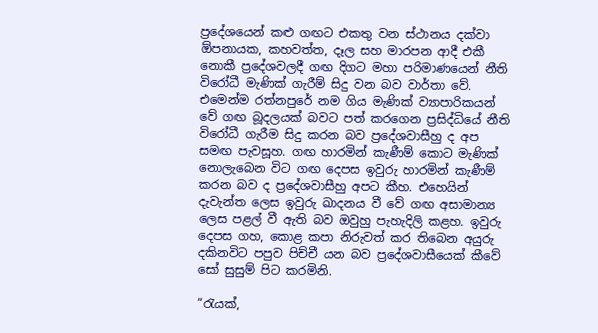ප්‍රදේශයෙන් කළු ගඟට එකතු වන ස්ථානය දක්වා ඕපනායක, කහවත්ත, දෑල සහ මාරපන ආදී එකී නොකී ප්‍රදේශවලදී ගඟ දිගට මහා පරිමාණයෙන් නීති විරෝධී මැණික් ගැරීම් සිදු වන බව වාර්තා වේ. එමෙන්ම රත්නපුරේ නම ගිය මැණික් ව්‍යාපාරිකයන් වේ ගඟ බූදලයක් බවට පත් කරගෙන ප්‍රසිද්ධියේ නීති විරෝධී ගැරීම සිදු කරන බව ප්‍රදේශවාසීහු ද අප සමඟ පැවසූහ. ගඟ හාරමින් කැණීම් කොට මැණික් නොලැබෙන විට ගඟ දෙපස ඉවුරු හාරමින් කැණීම් කරන බව ද ප්‍රදේශවාසීහු අපට කීහ. එහෙයින් දැවැන්ත ලෙස ඉවුරු ඛාදනය වී වේ ගඟ අසාමාන්‍ය ලෙස පළල් වී ඇති බව ඔවුහු පැහැදිලි කළහ. ඉවුරු දෙපස ගහ, කොළ කපා නිරුවත් කර තිබෙන අයුරු දකිනවිට පපුව පිච්චී යන බව ප්‍රදේශවාසීයෙක් කීවේ සෝ සුසුම් පිට කරමිනි.

“රැයක්,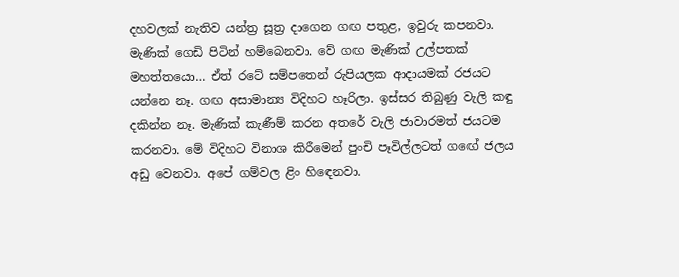දහවලක් නැතිව යන්ත්‍ර සූත්‍ර දාගෙන ගඟ පතුළ, ඉවුරු කපනවා. මැණික් ගෙඩි පිටින් හම්බෙනවා. වේ ගඟ මැණික් උල්පතක් මහත්තයො… ඒත් රටේ සම්පතෙන් රුපියලක ආදායමක් රජයට යන්නෙ නෑ. ගඟ අසාමාන්‍ය විදිහට හෑරිලා. ඉස්සර තිබුණු වැලි කඳු දකින්න නෑ. මැණික් කැණීම් කරන අතරේ වැලි ජාවාරමත් ජයටම කරනවා. මේ විදිහට විනාශ කිරීමෙන් පුංචි පෑවිල්ලටත් ගඟේ ජලය අඩු වෙනවා. අපේ ගම්වල ළිං හිඳෙනවා.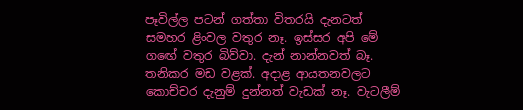පෑවිල්ල පටන් ගත්තා විතරයි දැනටත් සමහර ළිංවල වතුර නෑ. ඉස්සර අපි මේ ගඟේ වතුර බිව්වා. දැන් නාන්නවත් බෑ. තනිකර මඩ වළක්. අදාළ ආයතනවලට කොච්චර දැනුම් දුන්නත් වැඩක් නෑ. වැටලීම්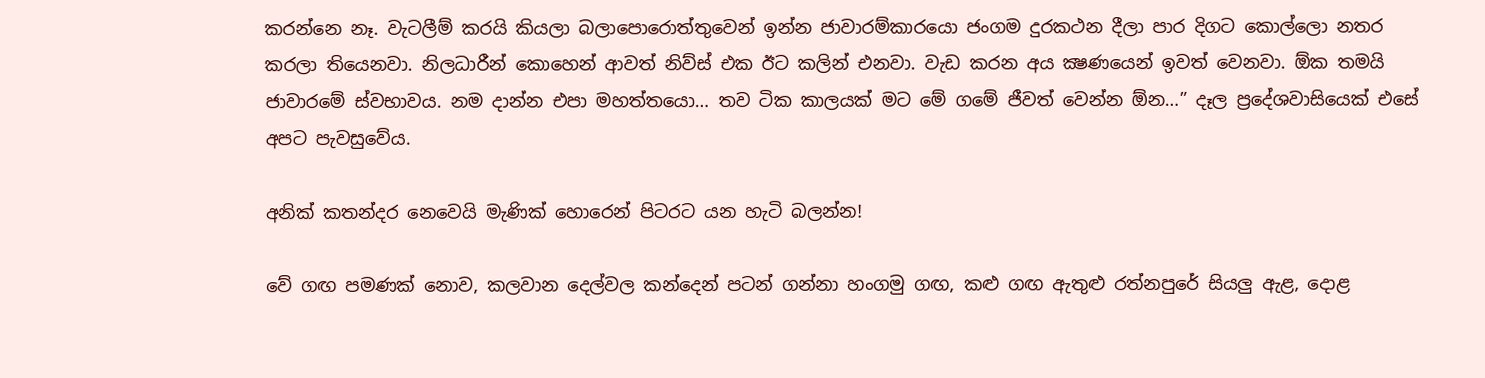කරන්නෙ නෑ. වැටලීම් කරයි කියලා බලාපොරොත්තුවෙන් ඉන්න ජාවාරම්කාරයො ජංගම දුරකථන දීලා පාර දිගට කොල්ලො නතර කරලා තියෙනවා. නිලධාරීන් කොහෙන් ආවත් නිව්ස් එක ඊට කලින් එනවා. වැඩ කරන අය ක්‍ෂණයෙන් ඉවත් වෙනවා. ඕක තමයි ජාවාරමේ ස්වභාවය. නම දාන්න එපා මහත්තයො… තව ටික කාලයක් මට මේ ගමේ ජීවත් වෙන්න ඕන…” දෑල ප්‍රදේශවාසියෙක් එසේ අපට පැවසුවේය.

අනික් කතන්දර නෙවෙයි මැණික් හොරෙන් පිටරට යන හැටි බලන්න!

වේ ගඟ පමණක් නොව, කලවාන දෙල්වල කන්දෙන් පටන් ගන්නා හංගමු ගඟ, කළු ගඟ ඇතුළු රත්නපුරේ සියලු ඇළ, දොළ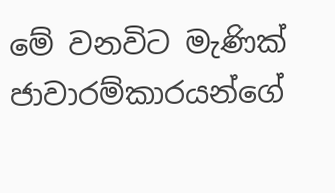මේ වනවිට මැණික් ජාවාරම්කාරයන්ගේ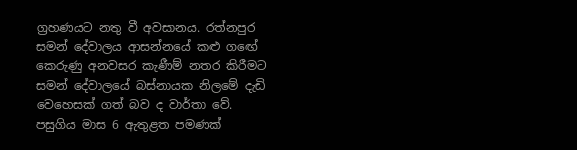ග්‍රහණයට නතු වී අවසානය. රත්නපුර සමන් දේවාලය ආසන්නයේ කළු ගඟේ කෙරුණු අනවසර කැණීම් නතර කිරීමට සමන් දේවාලයේ බස්නායක නිලමේ දැඩි වෙහෙසක් ගත් බව ද වාර්තා වේ. පසුගිය මාස 6 ඇතුළත පමණක්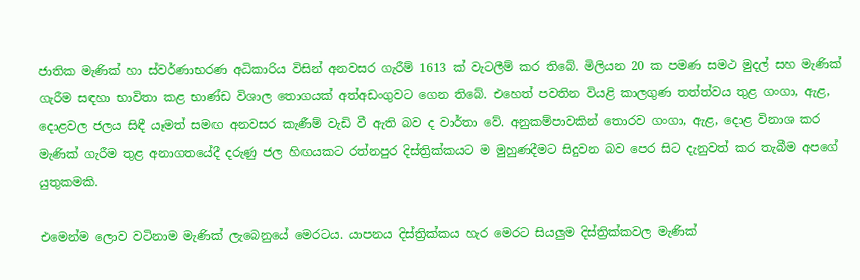ජාතික මැණික් හා ස්වර්ණාභරණ අධිකාරිය විසින් අනවසර ගැරීම් 1613 ක් වැටලීම් කර තිබේ. මිලියන 20 ක පමණ සමථ මුදල් සහ මැණික් ගැරීම සඳහා භාවිතා කළ භාණ්ඩ විශාල තොගයක් අත්අඩංගුවට ගෙන තිබේ. එහෙත් පවතින වියළි කාලගුණ තත්ත්වය තුළ ගංගා, ඇළ, දොළවල ජලය සිඳී යෑමත් සමඟ අනවසර කැණීම් වැඩි වී ඇති බව ද වාර්තා වේ. අනුකම්පාවකින් තොරව ගංගා, ඇළ, දොළ විනාශ කර මැණික් ගැරීම තුළ අනාගතයේදී දරුණු ජල හිඟයකට රත්නපුර දිස්ත්‍රික්කයට ම මුහුණදීමට සිදුවන බව පෙර සිට දැනුවත් කර තැබීම අපගේ යුතුකමකි.

එමෙන්ම ලොව වටිනාම මැණික් ලැබෙනුයේ මෙරටය. යාපනය දිස්ත්‍රික්කය හැර මෙරට සියලුම දිස්ත්‍රික්කවල මැණික්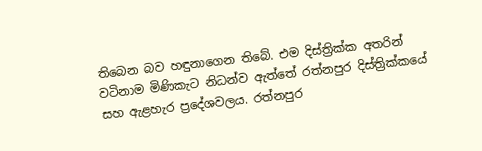තිබෙන බව හඳුනාගෙන තිබේ. එම දිස්ත්‍රික්ක අතරින් වටිනාම මිණිකැට නිධන්ව ඇත්තේ රත්නපුර දිස්ත්‍රික්කයේ සහ ඇළහැර ප්‍රදේශවලය. රත්නපුර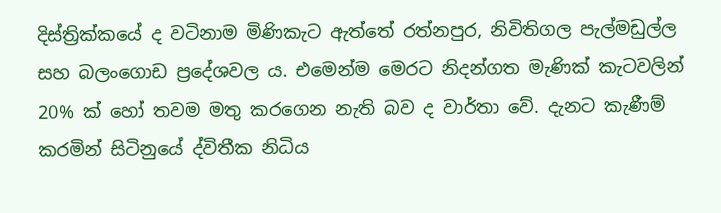දිස්ත්‍රික්කයේ ද වටිනාම මිණිකැට ඇත්තේ රත්නපුර, නිවිතිගල පැල්මඩුල්ල සහ බලංගොඩ ප්‍රදේශවල ය. එමෙන්ම මෙරට නිදන්ගත මැණික් කැටවලින් 20% ක් හෝ තවම මතු කරගෙන නැති බව ද වාර්තා වේ. දැනට කැණීම් කරමින් සිටිනුයේ ද්විතීක නිධිය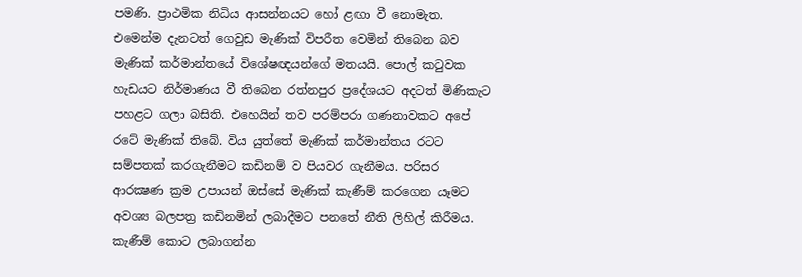පමණි. ප්‍රාථමික නිධිය ආසන්නයට හෝ ළඟා වී නොමැත. එමෙන්ම දැනටත් ගෙවුඩ මැණික් විපරීත වෙමින් තිබෙන බව මැණික් කර්මාන්තයේ විශේෂඥයන්ගේ මතයයි. පොල් කටුවක හැඩයට නිර්මාණය වී තිබෙන රත්නපුර ප්‍රදේශයට අදටත් මිණිකැට පහළට ගලා බසිති. එහෙයින් තව පරම්පරා ගණනාවකට අපේ රටේ මැණික් තිබේ. විය යුත්තේ මැණික් කර්මාන්තය රටට සම්පතක් කරගැනීමට කඩිනම් ව පියවර ගැනීමය. පරිසර ආරක්‍ෂණ ක්‍රම උපායන් ඔස්සේ මැණික් කැණීම් කරගෙන යෑමට අවශ්‍ය බලපත්‍ර කඩිනමින් ලබාදීමට පනතේ නීති ලිහිල් කිරීමය. කැණීම් කොට ලබාගන්න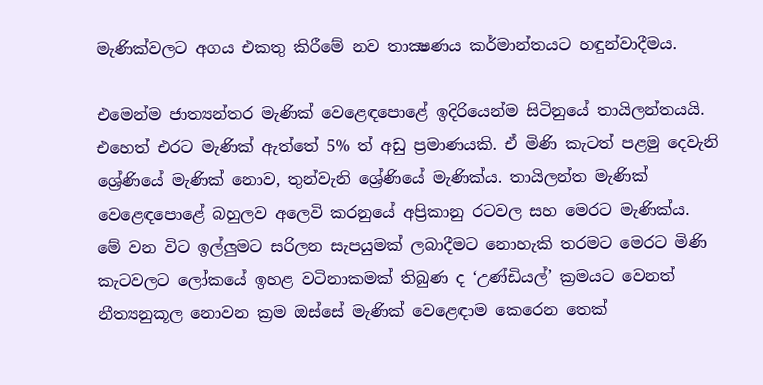මැණික්වලට අගය එකතු කිරීමේ නව තාක්‍ෂණය කර්මාන්තයට හඳුන්වාදීමය.

එමෙන්ම ජාත්‍යන්තර මැණික් වෙළෙඳපොළේ ඉදිරියෙන්ම සිටිනුයේ තායිලන්තයයි. එහෙත් එරට මැණික් ඇත්තේ 5% ත් අඩු ප්‍රමාණයකි. ඒ මිණි කැටත් පළමු දෙවැනි ශ්‍රේණියේ මැණික් නොව, තුන්වැනි ශ්‍රේණියේ මැණික්ය. තායිලන්ත මැණික් වෙළෙඳපොළේ බහුලව අලෙවි කරනුයේ අප්‍රිකානු රටවල සහ මෙරට මැණික්ය. මේ වන විට ඉල්ලුමට සරිලන සැපයුමක් ලබාදීමට නොහැකි තරමට මෙරට මිණි කැටවලට ලෝකයේ ඉහළ වටිනාකමක් තිබුණ ද ‘උණ්ඩියල්’ ක්‍රමයට වෙනත් නීත්‍යනුකූල නොවන ක්‍රම ඔස්සේ මැණික් වෙළෙඳාම කෙරෙන තෙක්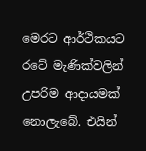මෙරට ආර්ථිකයට රටේ මැණික්වලින් උපරිම ආදායමක් නොලැබේ. එයින්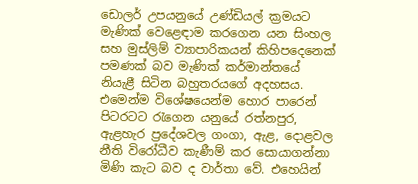ඩොලර් උපයනුයේ උණ්ඩියල් ක්‍රමයට මැණික් වෙළෙඳාම කරගෙන යන සිංහල සහ මුස්ලිම් ව්‍යාපාරිකයන් කිහිපදෙනෙක් පමණක් බව මැණික් කර්මාන්තයේ නියැළී සිටින බහුතරයගේ අදහසය. එමෙන්ම විශේෂයෙන්ම හොර පාරෙන් පිටරටට රැගෙන යනුයේ රත්නපුර, ඇළහැර ප්‍රදේශවල ගංගා, ඇළ, දොළවල නීති විරෝධීව කැණීම් කර සොයාගන්නා මිණි කැට බව ද වාර්තා වේ. එහෙයින්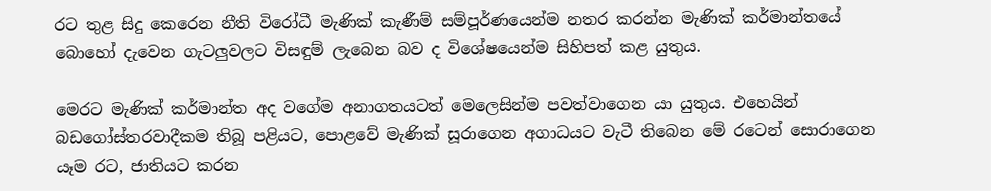රට තුළ සිදු කෙරෙන නීති විරෝධී මැණික් කැණීම් සම්පූර්ණයෙන්ම නතර කරන්න මැණික් කර්මාන්තයේ බොහෝ දැවෙන ගැටලුවලට විසඳුම් ලැබෙන බව ද විශේෂයෙන්ම සිහිපත් කළ යුතුය.

මෙරට මැණික් කර්මාන්ත අද වගේම අනාගතයටත් මෙලෙසින්ම පවත්වාගෙන යා යුතුය. එහෙයින් බඩගෝස්තරවාදීකම තිබූ පළියට, පොළවේ මැණික් සූරාගෙන අගාධයට වැටී තිබෙන මේ රටෙන් සොරාගෙන යෑම රට, ජාතියට කරන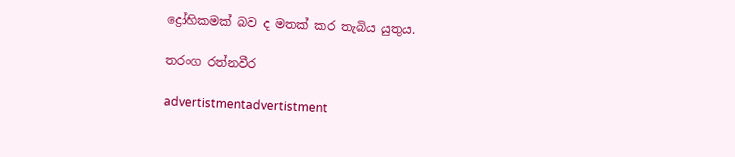ද්‍රෝහිකමක් බව ද මතක් කර තැබිය යුතුය.

තරංග රත්නවීර

advertistmentadvertistment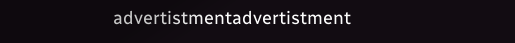advertistmentadvertistment